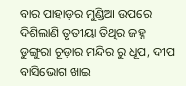ବାର ପାହାଡ଼ର ମୁଣ୍ଡିଆ ଉପରେ ଦିଶିଲାଣି ତୃତୀୟା ତିଥିର ଜହ୍ନ ଡୁଙ୍ଗୁରା ଚୂଡ଼ାର ମନ୍ଦିର ରୁ ଧୂପ, ଦୀପ ବାସିଭୋଗ ଖାଇ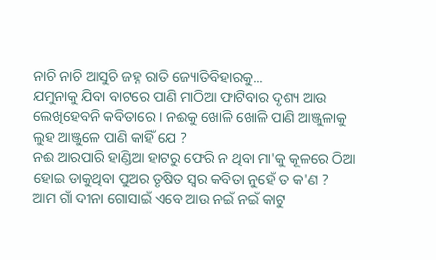ନାଚି ନାଚି ଆସୁଚି ଜହ୍ନ ରାତି ଜ୍ୟୋତିବିହାରକୁ...
ଯମୁନାକୁ ଯିବା ବାଟରେ ପାଣି ମାଠିଆ ଫାଟିବାର ଦୃଶ୍ୟ ଆଉ ଲେଖିହେବନି କବିତାରେ । ନଈକୁ ଖୋଳି ଖୋଳି ପାଣି ଆଞ୍ଜୁଳାକୁ ଲୁହ ଆଞ୍ଜୁଳେ ପାଣି କାହିଁ ଯେ ?
ନଈ ଆରପାରି ହାଣ୍ଡିଆ ହାଟରୁ ଫେରି ନ ଥିବା ମା'କୁ କୂଳରେ ଠିଆ ହୋଇ ଡାକୁଥିବା ପୁଅର ତୃଷିତ ସ୍ୱର କବିତା ନୁହେଁ ତ କ'ଣ ?
ଆମ ଗାଁ ଦୀନା ଗୋସାଇଁ ଏବେ ଆଉ ନଇଁ ନଇଁ କାଟୁ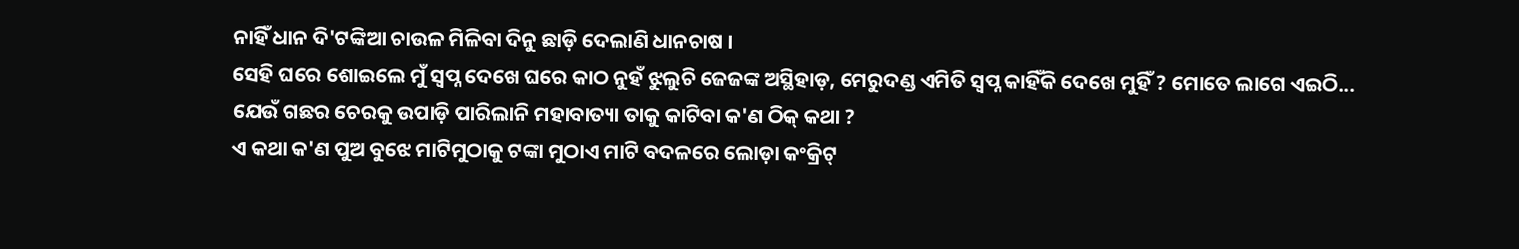ନାହିଁ ଧାନ ଦି'ଟଙ୍କିଆ ଚାଉଳ ମିଳିବା ଦିନୁ ଛାଡ଼ି ଦେଲାଣି ଧାନଚାଷ ।
ସେହି ଘରେ ଶୋଇଲେ ମୁଁ ସ୍ୱପ୍ନ ଦେଖେ ଘରେ କାଠ ନୁହଁ ଝୁଲୁଚି ଜେଜଙ୍କ ଅସ୍ଥିହାଡ଼, ମେରୁଦଣ୍ଡ ଏମିତି ସ୍ୱପ୍ନ କାହିଁକି ଦେଖେ ମୁହିଁ ? ମୋତେ ଲାଗେ ଏଇଠି...
ଯେଉଁ ଗଛର ଚେରକୁ ଉପାଡ଼ି ପାରିଲାନି ମହାବାତ୍ୟା ତାକୁ କାଟିବା କ'ଣ ଠିକ୍ କଥା ?
ଏ କଥା କ'ଣ ପୁଅ ବୁଝେ ମାଟିମୁଠାକୁ ଟଙ୍କା ମୁଠାଏ ମାଟି ବଦଳରେ ଲୋଡ଼ା କଂକ୍ରିଟ୍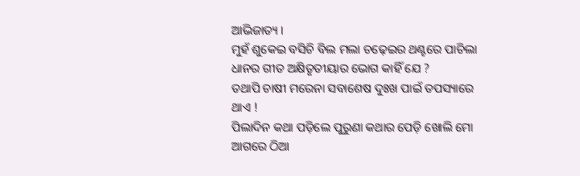ଆଭିଜାତ୍ୟ ।
ମୁହଁ ଶୁକେଇ ବସିଚି ବିଲ ମଲା ଚଢ଼େଇର ଥଣ୍ଟରେ ପାଚିଲା ଧାନର ଗୀତ ଅକ୍ଷିତୃତୀୟାର ଭୋଗ କାହିଁ ଯେ ?
ତଥାପି ଚାଷୀ ମରେନା ସବାଶେଷ ଦୁଃଖ ପାଇଁ ତପସ୍ୟାରେ ଥାଏ !
ପିଲାଦିନ କଥା ପଡ଼ିଲେ ପୁରୁଣା କଥାର ପେଡ଼ି ଖୋଲି ମୋ ଆଗରେ ଠିଆ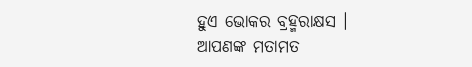ହୁଏ ଭୋକର ବ୍ରହ୍ମରାକ୍ଷସ ।
ଆପଣଙ୍କ ମତାମତ